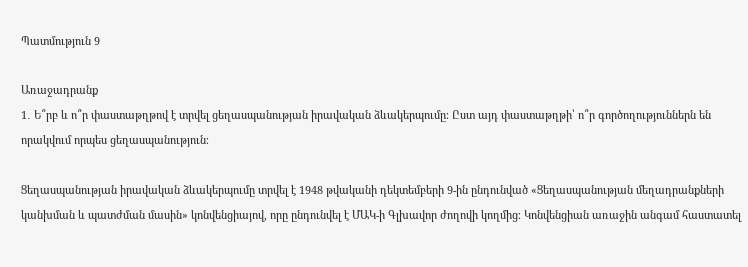Պատմություն 9

Առաջադրանք
1․ Ե՞րբ և ո՞ր փաստաթղթով է տրվել ցեղասպանության իրավական ձևակերպումը։ Ըստ այդ փաստաթղթի՝ ո՞ր գործողություններն են որակվում որպես ցեղասպանություն։

Ցեղասպանության իրավական ձևակերպումը տրվել է 1948 թվականի դեկտեմբերի 9-ին ընդունված «Ցեղասպանության մեղադրանքների կանխման և պատժման մասին» կոնվենցիայով, որը ընդունվել է ՄԱԿ-ի Գլխավոր ժողովի կողմից։ Կոնվենցիան առաջին անգամ հաստատել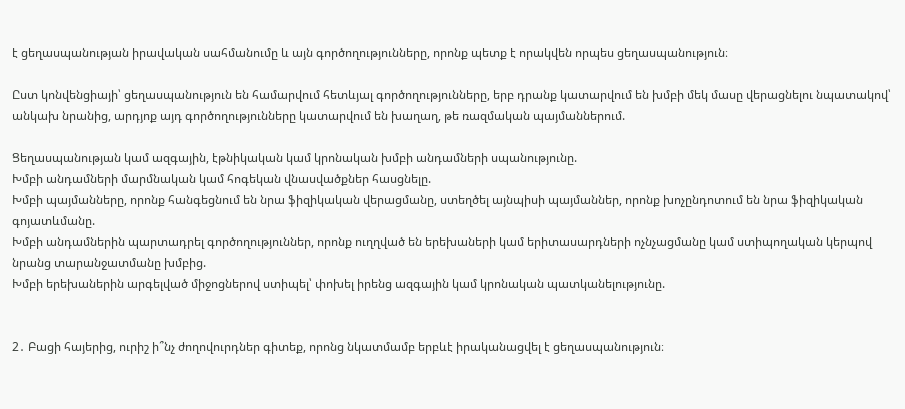է ցեղասպանության իրավական սահմանումը և այն գործողությունները, որոնք պետք է որակվեն որպես ցեղասպանություն։

Ըստ կոնվենցիայի՝ ցեղասպանություն են համարվում հետևյալ գործողությունները, երբ դրանք կատարվում են խմբի մեկ մասը վերացնելու նպատակով՝ անկախ նրանից, արդյոք այդ գործողությունները կատարվում են խաղաղ, թե ռազմական պայմաններում.

Ցեղասպանության կամ ազգային, էթնիկական կամ կրոնական խմբի անդամների սպանությունը.
Խմբի անդամների մարմնական կամ հոգեկան վնասվածքներ հասցնելը.
Խմբի պայմանները, որոնք հանգեցնում են նրա ֆիզիկական վերացմանը, ստեղծել այնպիսի պայմաններ, որոնք խոչընդոտում են նրա ֆիզիկական գոյատևմանը.
Խմբի անդամներին պարտադրել գործողություններ, որոնք ուղղված են երեխաների կամ երիտասարդների ոչնչացմանը կամ ստիպողական կերպով նրանց տարանջատմանը խմբից.
Խմբի երեխաներին արգելված միջոցներով ստիպել՝ փոխել իրենց ազգային կամ կրոնական պատկանելությունը.


2․ Բացի հայերից, ուրիշ ի՞նչ ժողովուրդներ գիտեք, որոնց նկատմամբ երբևէ իրականացվել է ցեղասպանություն։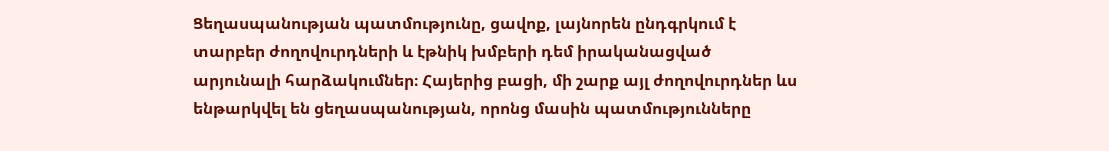Ցեղասպանության պատմությունը, ցավոք, լայնորեն ընդգրկում է տարբեր ժողովուրդների և էթնիկ խմբերի դեմ իրականացված արյունալի հարձակումներ։ Հայերից բացի, մի շարք այլ ժողովուրդներ ևս ենթարկվել են ցեղասպանության, որոնց մասին պատմությունները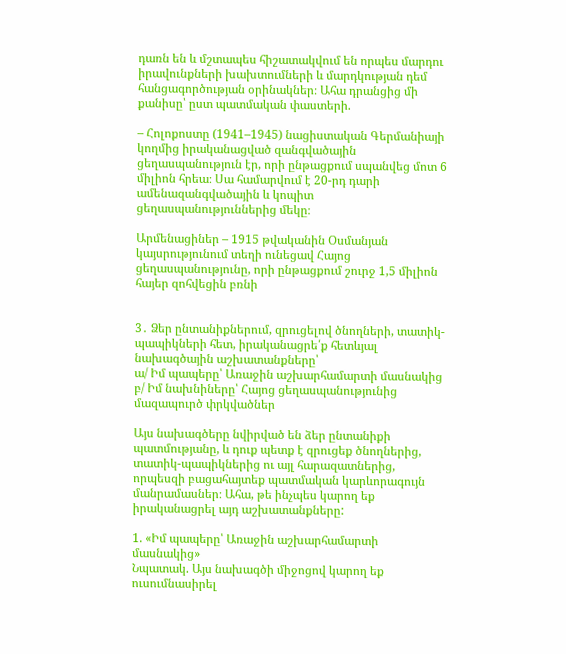դառն են և մշտապես հիշատակվում են որպես մարդու իրավունքների խախտումների և մարդկության դեմ հանցագործության օրինակներ։ Ահա դրանցից մի քանիսը՝ ըստ պատմական փաստերի.

– Հոլոքոստը (1941–1945) նացիստական Գերմանիայի կողմից իրականացված զանգվածային ցեղասպանություն էր, որի ընթացքում սպանվեց մոտ 6 միլիոն հրեա։ Սա համարվում է 20-րդ դարի ամենազանգվածային և կոպիտ ցեղասպանություններից մեկը։

Արմենացիներ – 1915 թվականին Օսմանյան կայսրությունում տեղի ունեցավ Հայոց ցեղասպանությունը, որի ընթացքում շուրջ 1,5 միլիոն հայեր զոհվեցին բռնի


3․ Ձեր ընտանիքներում, զրուցելով ծնողների, տատիկ-պապիկների հետ, իրականացրե՛ք հետևյալ նախագծային աշխատանքները՝
ա/ Իմ պապերը՝ Առաջին աշխարհամարտի մասնակից
բ/ Իմ նախնիները՝ Հայոց ցեղասպանությունից մազապուրծ փրկվածներ

Այս նախագծերը նվիրված են ձեր ընտանիքի պատմությանը, և դուք պետք է զրուցեք ծնողներից, տատիկ-պապիկներից ու այլ հարազատներից, որպեսզի բացահայտեք պատմական կարևորագույն մանրամասներ։ Ահա, թե ինչպես կարող եք իրականացրել այդ աշխատանքները:

1. «Իմ պապերը՝ Առաջին աշխարհամարտի մասնակից»
Նպատակ. Այս նախագծի միջոցով կարող եք ուսումնասիրել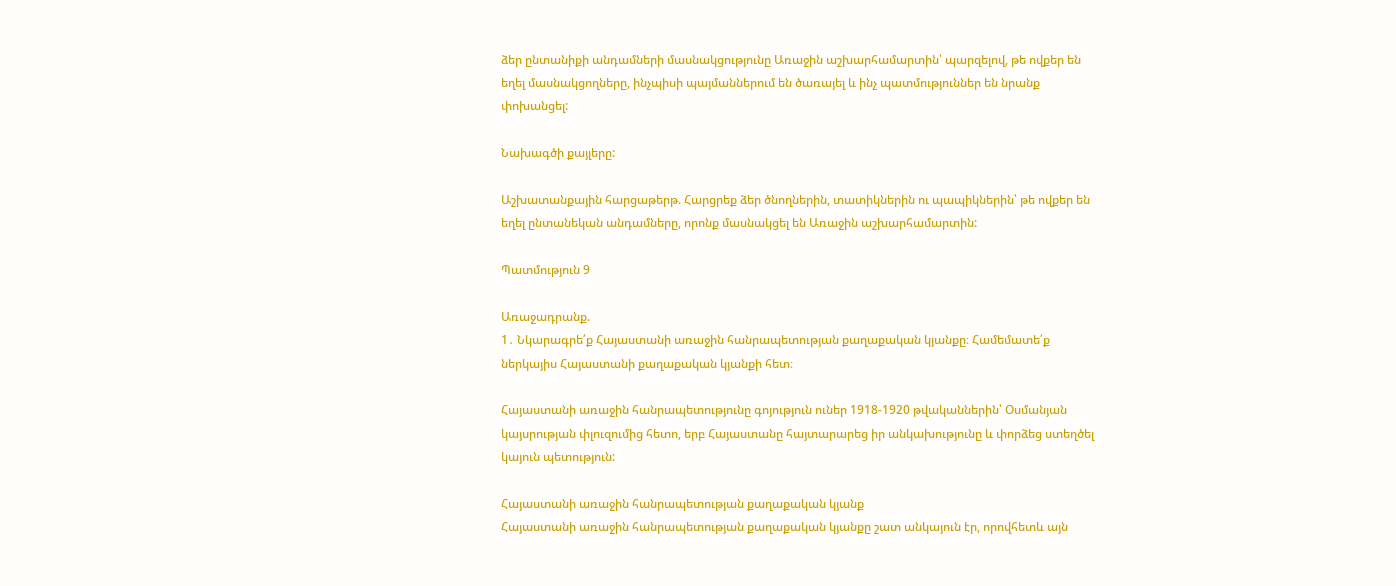ձեր ընտանիքի անդամների մասնակցությունը Առաջին աշխարհամարտին՝ պարզելով, թե ովքեր են եղել մասնակցողները, ինչպիսի պայմաններում են ծառայել և ինչ պատմություններ են նրանք փոխանցել:

Նախագծի քայլերը:

Աշխատանքային հարցաթերթ. Հարցրեք ձեր ծնողներին, տատիկներին ու պապիկներին՝ թե ովքեր են եղել ընտանեկան անդամները, որոնք մասնակցել են Առաջին աշխարհամարտին:

Պատմություն 9

Առաջադրանք.
1․ Նկարագրե՛ք Հայաստանի առաջին հանրապետության քաղաքական կյանքը։ Համեմատե՛ք ներկայիս Հայաստանի քաղաքական կյանքի հետ։

Հայաստանի առաջին հանրապետությունը գոյություն ուներ 1918-1920 թվականներին՝ Օսմանյան կայսրության փլուզումից հետո, երբ Հայաստանը հայտարարեց իր անկախությունը և փորձեց ստեղծել կայուն պետություն:

Հայաստանի առաջին հանրապետության քաղաքական կյանք
Հայաստանի առաջին հանրապետության քաղաքական կյանքը շատ անկայուն էր, որովհետև այն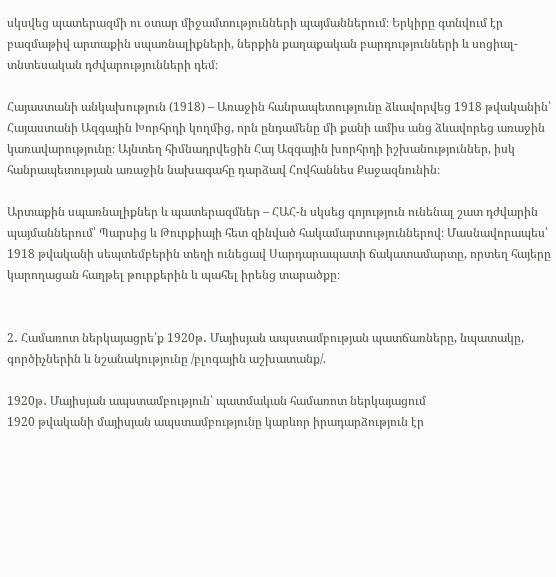սկսվեց պատերազմի ու օտար միջամտությունների պայմաններում։ Երկիրը գտնվում էր բազմաթիվ արտաքին սպառնալիքների, ներքին քաղաքական բարդությունների և սոցիալ-տնտեսական դժվարությունների դեմ։

Հայաստանի անկախություն (1918) – Առաջին հանրապետությունը ձևավորվեց 1918 թվականին՝ Հայաստանի Ազգային Խորհրդի կողմից, որն ընդամենը մի քանի ամիս անց ձևավորեց առաջին կառավարությունը։ Այնտեղ հիմնադրվեցին Հայ Ազգային խորհրդի իշխանություններ, իսկ հանրապետության առաջին նախագահը դարձավ Հովհաննես Քաջազնունին։

Արտաքին սպառնալիքներ և պատերազմներ – ՀԱՀ-ն սկսեց գոյություն ունենալ շատ դժվարին պայմաններում՝ Պարսից և Թուրքիայի հետ զինված հակամարտություններով։ Մասնավորապես՝ 1918 թվականի սեպտեմբերին տեղի ունեցավ Սարդարապատի ճակատամարտը, որտեղ հայերը կարողացան հաղթել թուրքերին և պահել իրենց տարածքը։


2․ Համառոտ ներկայացրե՛ք 1920թ․ Մայիսյան ապստամբության պատճառները, նպատակը, գործիչներին և նշանակությունը /բլոգային աշխատանք/.

1920թ․ Մայիսյան ապստամբություն՝ պատմական համառոտ ներկայացում
1920 թվականի մայիսյան ապստամբությունը կարևոր իրադարձություն էր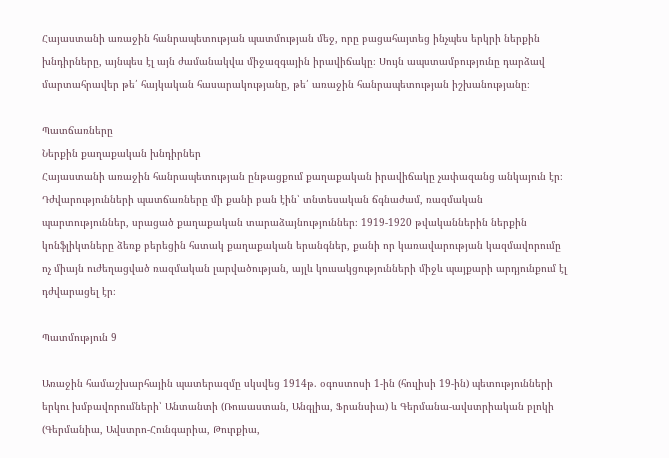Հայաստանի առաջին հանրապետության պատմության մեջ, որը բացահայտեց ինչպես երկրի ներքին խնդիրները, այնպես էլ այն ժամանակվա միջազգային իրավիճակը։ Սույն ապստամբությունը դարձավ մարտահրավեր թե՛ հայկական հասարակությանը, թե՛ առաջին հանրապետության իշխանությանը։

Պատճառները
Ներքին քաղաքական խնդիրներ
Հայաստանի առաջին հանրապետության ընթացքում քաղաքական իրավիճակը չափազանց անկայուն էր։ Դժվարությունների պատճառները մի քանի բան էին՝ տնտեսական ճգնաժամ, ռազմական պարտություններ, սրացած քաղաքական տարաձայնություններ։ 1919-1920 թվականներին ներքին կոնֆլիկտները ձեռք բերեցին հստակ քաղաքական երանգներ, քանի որ կառավարության կազմավորումը ոչ միայն ուժեղացված ռազմական լարվածության, այլև կուսակցությունների միջև պայքարի արդյունքում էլ դժվարացել էր։

Պատմություն 9

Առաջին համաշխարհային պատերազմը սկսվեց 1914թ. օգոստոսի 1-ին (հուլիսի 19-ին) պետությունների երկու խմբավորումների՝ Անտանտի (Ռուսաստան, Անգլիա, Ֆրանսիա) և Գերմանա-ավստրիական բլոկի (Գերմանիա, Ավստրո-Հունգարիա, Թուրքիա,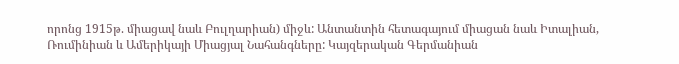որոնց 1915թ. միացավ նաև Բուլղարիան) միջև: Անտանտին հետագայում միացան նաև Իտալիան, Ռումինիան և Ամերիկայի Միացյալ Նահանգները: Կայզերական Գերմանիան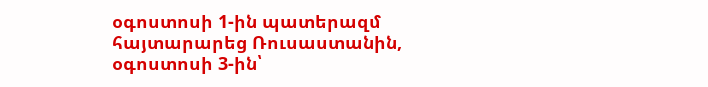օգոստոսի 1-ին պատերազմ հայտարարեց Ռուսաստանին, օգոստոսի 3-ին՝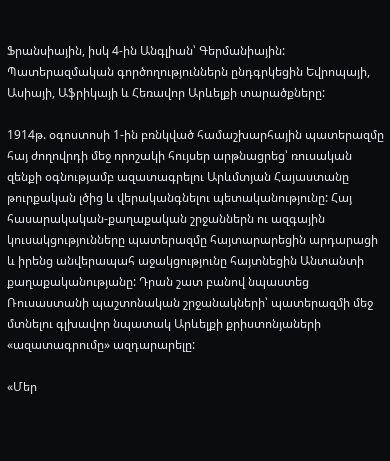Ֆրանսիային, իսկ 4-ին Անգլիան՝ Գերմանիային: Պատերազմական գործողություններն ընդգրկեցին Եվրոպայի, Ասիայի, Աֆրիկայի և Հեռավոր Արևելքի տարածքները:

1914թ. օգոստոսի 1-ին բռնկված համաշխարհային պատերազմը հայ ժողովրդի մեջ որոշակի հույսեր արթնացրեց՝ ռուսական զենքի օգնությամբ ազատագրելու Արևմտյան Հայաստանը թուրքական լծից և վերականգնելու պետականությունը: Հայ հասարակական-քաղաքական շրջաններն ու ազգային կուսակցությունները պատերազմը հայտարարեցին արդարացի և իրենց անվերապահ աջակցությունը հայտնեցին Անտանտի քաղաքականությանը: Դրան շատ բանով նպաստեց Ռուսաստանի պաշտոնական շրջանակների՝ պատերազմի մեջ մտնելու գլխավոր նպատակ Արևելքի քրիստոնյաների «ազատագրումը» ազդարարելը:

«Մեր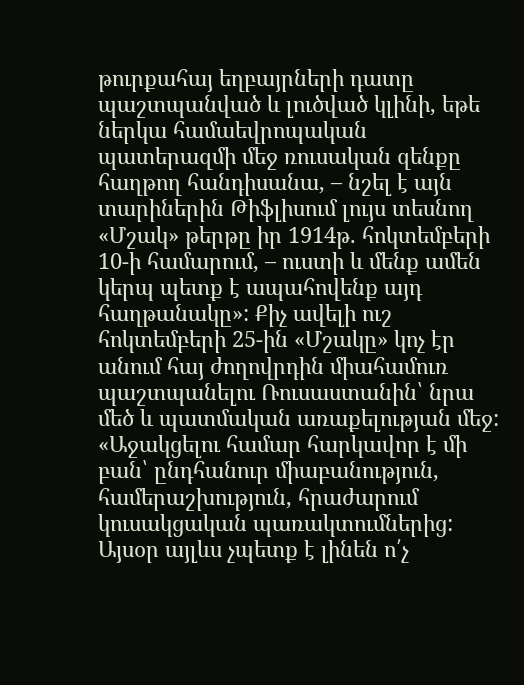թուրքահայ եղբայրների դատը պաշտպանված և լուծված կլինի, եթե ներկա համաեվրոպական պատերազմի մեջ ռուսական զենքը հաղթող հանդիսանա, – նշել է այն տարիներին Թիֆլիսում լույս տեսնող «Մշակ» թերթը իր 1914թ. հոկտեմբերի 10-ի համարում, – ուստի և մենք ամեն կերպ պետք է ապահովենք այդ հաղթանակը»: Քիչ ավելի ուշ հոկտեմբերի 25-ին «Մշակը» կոչ էր անում հայ ժողովրդին միահամուռ պաշտպանելու Ռուսաստանին՝ նրա մեծ և պատմական առաքելության մեջ: «Աջակցելու համար հարկավոր է մի բան՝ ընդհանուր միաբանություն, համերաշխություն, հրաժարում կուսակցական պառակտումներից: Այսօր այլևս չպետք է լինեն ո՛չ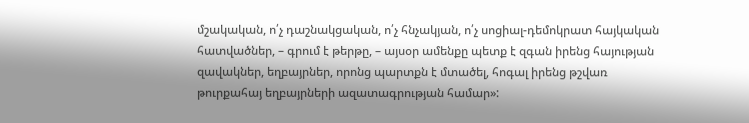մշակական, ո՛չ դաշնակցական, ո՛չ հնչակյան, ո՛չ սոցիալ-դեմոկրատ հայկական հատվածներ, – գրում է թերթը, – այսօր ամենքը պետք է զգան իրենց հայության զավակներ, եղբայրներ, որոնց պարտքն է մտածել, հոգալ իրենց թշվառ թուրքահայ եղբայրների ազատագրության համար»: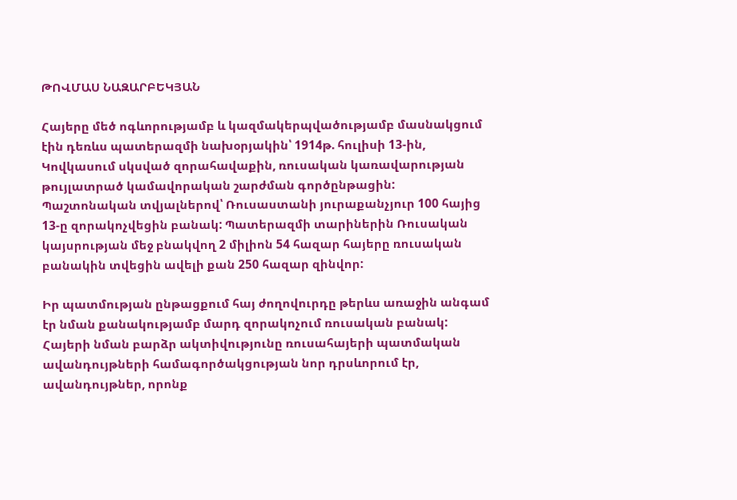ԹՈՎՄԱՍ ՆԱԶԱՐԲԵԿՅԱՆ

Հայերը մեծ ոգևորությամբ և կազմակերպվածությամբ մասնակցում էին դեռևս պատերազմի նախօրյակին՝ 1914թ. հուլիսի 13-ին, Կովկասում սկսված զորահավաքին, ռուսական կառավարության թույլատրած կամավորական շարժման գործընթացին:
Պաշտոնական տվյալներով՝ Ռուսաստանի յուրաքանչյուր 100 հայից 13-ը զորակոչվեցին բանակ: Պատերազմի տարիներին Ռուսական կայսրության մեջ բնակվող 2 միլիոն 54 հազար հայերը ռուսական բանակին տվեցին ավելի քան 250 հազար զինվոր:

Իր պատմության ընթացքում հայ ժողովուրդը թերևս առաջին անգամ էր նման քանակությամբ մարդ զորակոչում ռուսական բանակ: Հայերի նման բարձր ակտիվությունը ռուսահայերի պատմական ավանդույթների համագործակցության նոր դրսևորում էր, ավանդույթներ, որոնք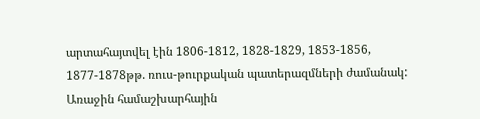արտահայտվել էին 1806-1812, 1828-1829, 1853-1856, 1877-1878թթ. ռուս-թուրքական պատերազմների ժամանակ: Առաջին համաշխարհային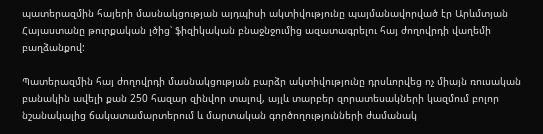պատերազմին հայերի մասնակցության այդպիսի ակտիվությունը պայմանավորված էր Արևմտյան Հայաստանը թուրքական լծից՝ ֆիզիկական բնաջնջումից ազատագրելու հայ ժողովրդի վաղեմի բաղձանքով:

Պատերազմին հայ ժողովրդի մասնակցության բարձր ակտիվությունը դրսևորվեց ոչ միայն ռուսական բանակին ավելի քան 250 հազար զինվոր տալով, այլև տարբեր զորատեսակների կազմում բոլոր նշանակալից ճակատամարտերում և մարտական գործողությունների ժամանակ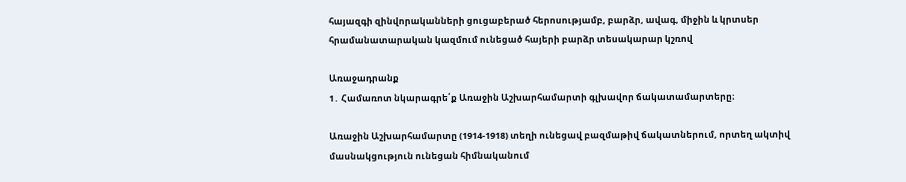հայազգի զինվորականների ցուցաբերած հերոսությամբ, բարձր, ավագ, միջին և կրտսեր հրամանատարական կազմում ունեցած հայերի բարձր տեսակարար կշռով

Առաջադրանք
1․ Համառոտ նկարագրե՛ք Առաջին Աշխարհամարտի գլխավոր ճակատամարտերը։

Առաջին Աշխարհամարտը (1914-1918) տեղի ունեցավ բազմաթիվ ճակատներում, որտեղ ակտիվ մասնակցություն ունեցան հիմնականում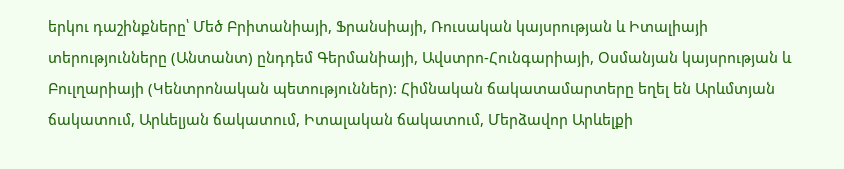երկու դաշինքները՝ Մեծ Բրիտանիայի, Ֆրանսիայի, Ռուսական կայսրության և Իտալիայի տերությունները (Անտանտ) ընդդեմ Գերմանիայի, Ավստրո-Հունգարիայի, Օսմանյան կայսրության և Բուլղարիայի (Կենտրոնական պետություններ): Հիմնական ճակատամարտերը եղել են Արևմտյան ճակատում, Արևելյան ճակատում, Իտալական ճակատում, Մերձավոր Արևելքի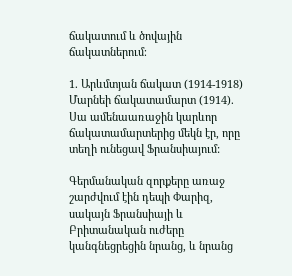ճակատում և ծովային ճակատներում։

1. Արևմտյան ճակատ (1914-1918)
Մարնեի ճակատամարտ (1914). Սա ամենաառաջին կարևոր ճակատամարտերից մեկն էր, որը տեղի ունեցավ Ֆրանսիայում:

Գերմանական զորքերը առաջ շարժվում էին դեպի Փարիզ, սակայն Ֆրանսիայի և Բրիտանական ուժերը կանգնեցրեցին նրանց, և նրանց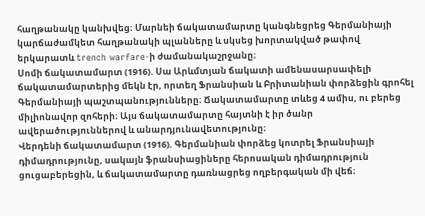հաղթանակը կանխվեց։ Մարնեի ճակատամարտը կանգնեցրեց Գերմանիայի կարճաժամկետ հաղթանակի պլանները և սկսեց խորտակված թափով երկարատև trench warfare-ի ժամանակաշրջանը։
Սոմի ճակատամարտ (1916). Սա Արևմտյան ճակատի ամենասարսափելի ճակատամարտերից մեկն էր, որտեղ Ֆրանսիան և Բրիտանիան փորձեցին գրոհել Գերմանիայի պաշտպանությունները։ Ճակատամարտը տևեց 4 ամիս, ու բերեց միլիոնավոր զոհերի։ Այս ճակատամարտը հայտնի է իր ծանր ավերածություններով և անարդյունավետությունը։
Վերդենի ճակատամարտ (1916). Գերմանիան փորձեց կոտրել Ֆրանսիայի դիմադրությունը, սակայն ֆրանսիացիները հերոսական դիմադրություն ցուցաբերեցին, և ճակատամարտը դառնացրեց ողբերգական մի վեճ։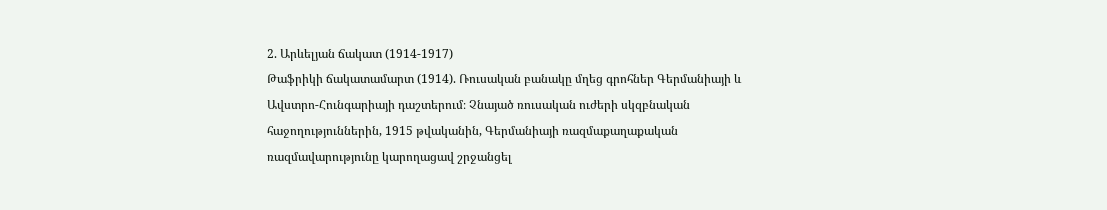2. Արևելյան ճակատ (1914-1917)
Թաֆրիկի ճակատամարտ (1914). Ռուսական բանակը մղեց գրոհներ Գերմանիայի և Ավստրո-Հունգարիայի դաշտերում։ Չնայած ռուսական ուժերի սկզբնական հաջողություններին, 1915 թվականին, Գերմանիայի ռազմաքաղաքական ռազմավարությունը կարողացավ շրջանցել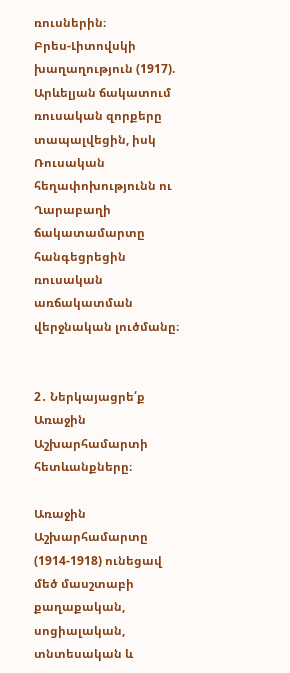ռուսներին։
Բրես-Լիտովսկի խաղաղություն (1917). Արևելյան ճակատում ռուսական զորքերը տապալվեցին, իսկ Ռուսական հեղափոխությունն ու Ղարաբաղի ճակատամարտը հանգեցրեցին ռուսական առճակատման վերջնական լուծմանը։


2․ Ներկայացրե՛ք Առաջին Աշխարհամարտի հետևանքները։

Առաջին Աշխարհամարտը (1914-1918) ունեցավ մեծ մասշտաբի քաղաքական, սոցիալական, տնտեսական և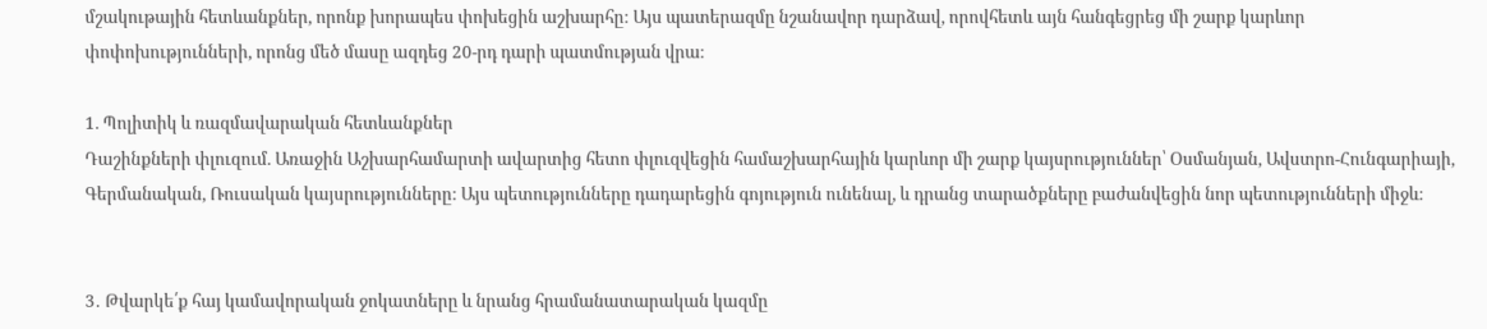մշակութային հետևանքներ, որոնք խորապես փոխեցին աշխարհը: Այս պատերազմը նշանավոր դարձավ, որովհետև այն հանգեցրեց մի շարք կարևոր փոփոխությունների, որոնց մեծ մասը ազդեց 20-րդ դարի պատմության վրա։

1. Պոլիտիկ և ռազմավարական հետևանքներ
Դաշինքների փլուզում. Առաջին Աշխարհամարտի ավարտից հետո փլուզվեցին համաշխարհային կարևոր մի շարք կայսրություններ՝ Օսմանյան, Ավստրո-Հունգարիայի, Գերմանական, Ռուսական կայսրությունները: Այս պետությունները դադարեցին գոյություն ունենալ, և դրանց տարածքները բաժանվեցին նոր պետությունների միջև։


3․ Թվարկե՛ք հայ կամավորական ջոկատները և նրանց հրամանատարական կազմը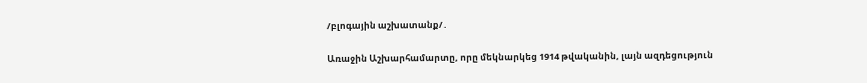/բլոգային աշխատանք/․

Առաջին Աշխարհամարտը, որը մեկնարկեց 1914 թվականին, լայն ազդեցություն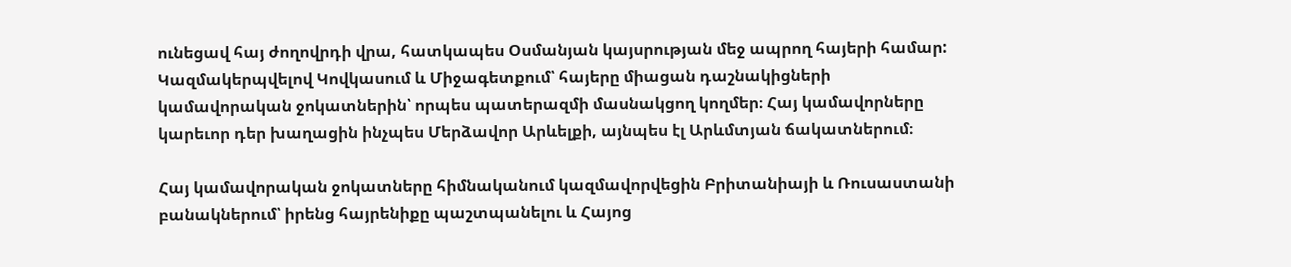ունեցավ հայ ժողովրդի վրա, հատկապես Օսմանյան կայսրության մեջ ապրող հայերի համար: Կազմակերպվելով Կովկասում և Միջագետքում՝ հայերը միացան դաշնակիցների կամավորական ջոկատներին՝ որպես պատերազմի մասնակցող կողմեր։ Հայ կամավորները կարեւոր դեր խաղացին ինչպես Մերձավոր Արևելքի, այնպես էլ Արևմտյան ճակատներում։

Հայ կամավորական ջոկատները հիմնականում կազմավորվեցին Բրիտանիայի և Ռուսաստանի բանակներում՝ իրենց հայրենիքը պաշտպանելու և Հայոց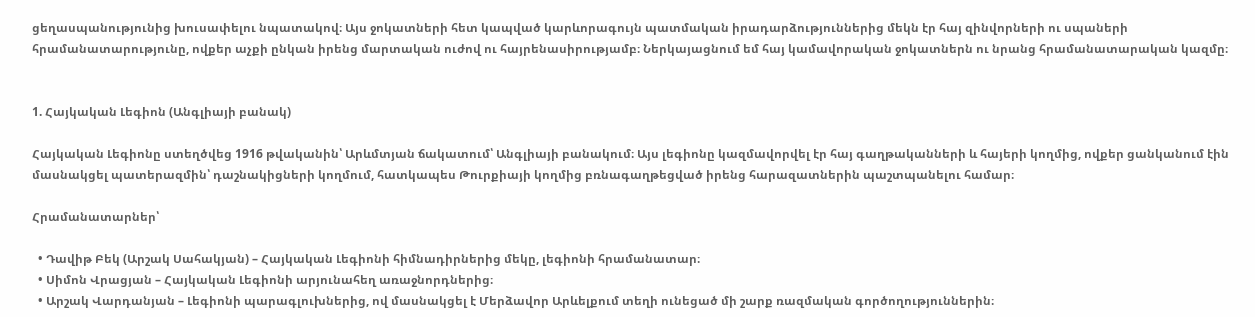ցեղասպանությունից խուսափելու նպատակով։ Այս ջոկատների հետ կապված կարևորագույն պատմական իրադարձություններից մեկն էր հայ զինվորների ու սպաների հրամանատարությունը, ովքեր աչքի ընկան իրենց մարտական ուժով ու հայրենասիրությամբ։ Ներկայացնում եմ հայ կամավորական ջոկատներն ու նրանց հրամանատարական կազմը։


1. Հայկական Լեգիոն (Անգլիայի բանակ)

Հայկական Լեգիոնը ստեղծվեց 1916 թվականին՝ Արևմտյան ճակատում՝ Անգլիայի բանակում։ Այս լեգիոնը կազմավորվել էր հայ գաղթականների և հայերի կողմից, ովքեր ցանկանում էին մասնակցել պատերազմին՝ դաշնակիցների կողմում, հատկապես Թուրքիայի կողմից բռնագաղթեցված իրենց հարազատներին պաշտպանելու համար։

Հրամանատարներ՝

  • Դավիթ Բեկ (Արշակ Սահակյան) – Հայկական Լեգիոնի հիմնադիրներից մեկը, լեգիոնի հրամանատար։
  • Սիմոն Վրացյան – Հայկական Լեգիոնի արյունահեղ առաջնորդներից։
  • Արշակ Վարդանյան – Լեգիոնի պարագլուխներից, ով մասնակցել է Մերձավոր Արևելքում տեղի ունեցած մի շարք ռազմական գործողություններին։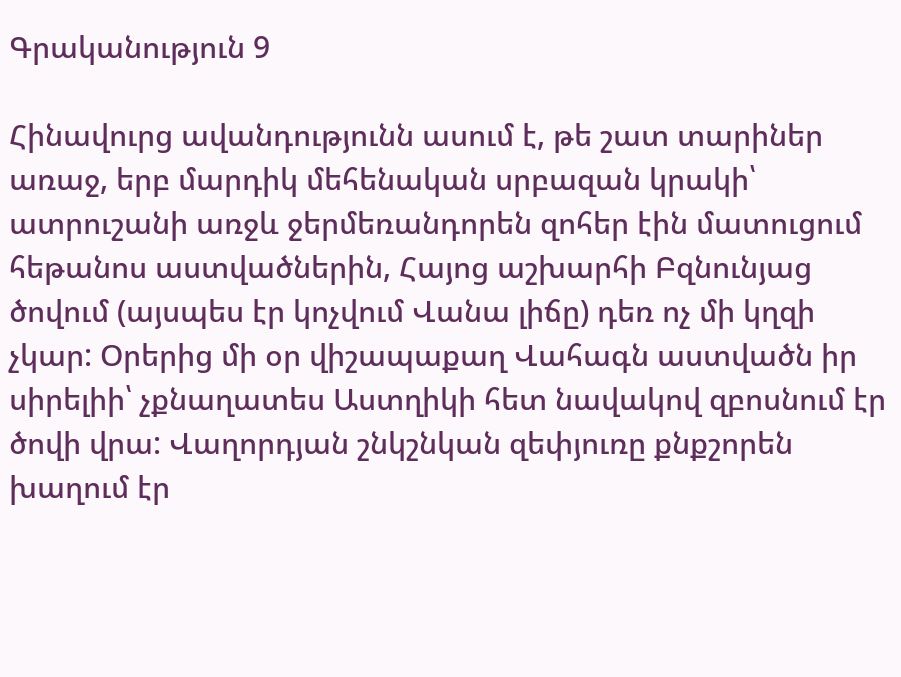Գրականություն 9

Հինավուրց ավանդությունն ասում է, թե շատ տարիներ առաջ, երբ մարդիկ մեհենական սրբազան կրակի՝ ատրուշանի առջև ջերմեռանդորեն զոհեր էին մատուցում հեթանոս աստվածներին, Հայոց աշխարհի Բզնունյաց ծովում (այսպես էր կոչվում Վանա լիճը) դեռ ոչ մի կղզի չկար: Օրերից մի օր վիշապաքաղ Վահագն աստվածն իր սիրելիի՝ չքնաղատես Աստղիկի հետ նավակով զբոսնում էր ծովի վրա: Վաղորդյան շնկշնկան զեփյուռը քնքշորեն խաղում էր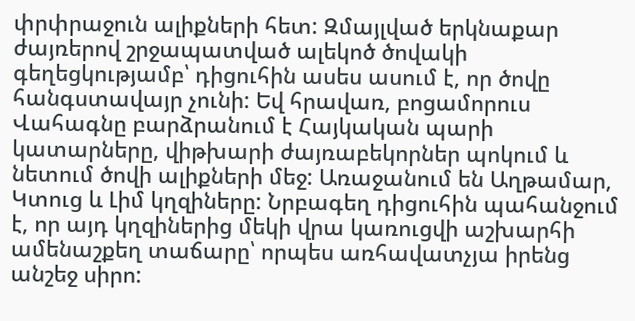փրփրաջուն ալիքների հետ: Զմայլված երկնաքար ժայռերով շրջապատված ալեկոծ ծովակի գեղեցկությամբ՝ դիցուհին ասես ասում է, որ ծովը հանգստավայր չունի: Եվ հրավառ, բոցամորուս Վահագնը բարձրանում է Հայկական պարի կատարները, վիթխարի ժայռաբեկորներ պոկում և նետում ծովի ալիքների մեջ: Առաջանում են Աղթամար, Կտուց և Լիմ կղզիները: Նրբագեղ դիցուհին պահանջում է, որ այդ կղզիներից մեկի վրա կառուցվի աշխարհի ամենաշքեղ տաճարը՝ որպես առհավատչյա իրենց անշեջ սիրո: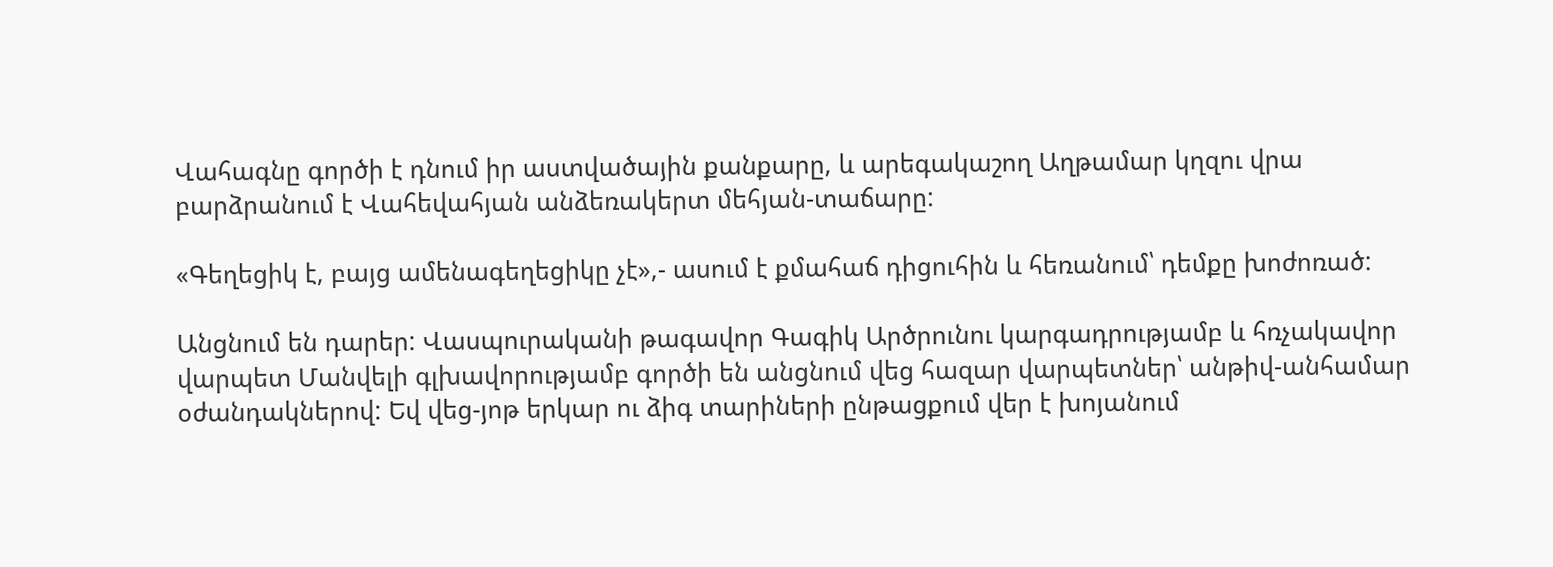Վահագնը գործի է դնում իր աստվածային քանքարը, և արեգակաշող Աղթամար կղզու վրա բարձրանում է Վահեվահյան անձեռակերտ մեհյան-տաճարը:

«Գեղեցիկ է, բայց ամենագեղեցիկը չէ»,- ասում է քմահաճ դիցուհին և հեռանում՝ դեմքը խոժոռած:

Անցնում են դարեր: Վասպուրականի թագավոր Գագիկ Արծրունու կարգադրությամբ և հռչակավոր վարպետ Մանվելի գլխավորությամբ գործի են անցնում վեց հազար վարպետներ՝ անթիվ-անհամար օժանդակներով: Եվ վեց-յոթ երկար ու ձիգ տարիների ընթացքում վեր է խոյանում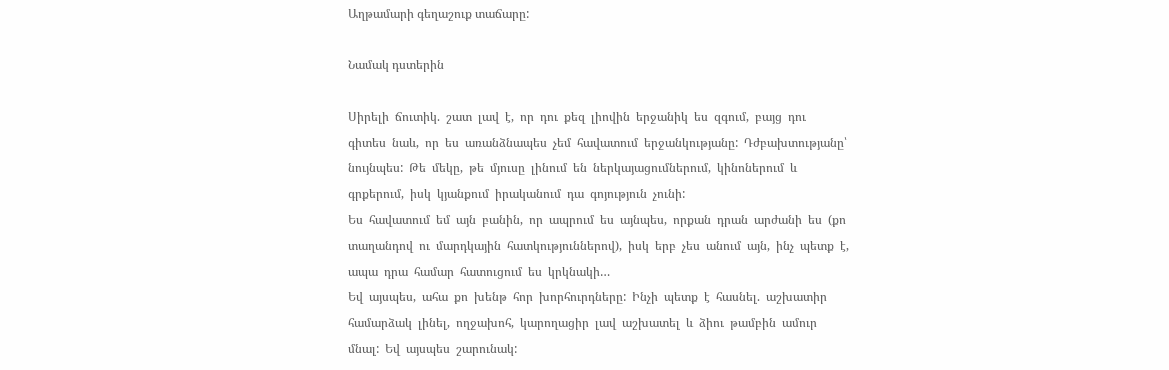Աղթամարի գեղաշուք տաճարը:

Նամակ դստերին

Սիրելի  ճուտիկ.  շատ  լավ  է,  որ  դու  քեզ  լիովին  երջանիկ  ես  զգում,  բայց  դու  գիտես  նաև,  որ  ես  առանձնապես  չեմ  հավատում  երջանկությանը:  Դժբախտությանը՝  նույնպես:  Թե  մեկը,  թե  մյուսը  լինում  են  ներկայացումներում,  կինոներում  և  գրքերում,  իսկ  կյանքում  իրականում  դա  գոյություն  չունի:
Ես  հավատում  եմ  այն  բանին,  որ  ապրում  ես  այնպես,  որքան  դրան  արժանի  ես  (քո  տաղանդով  ու  մարդկային  հատկություններով),  իսկ  երբ  չես  անում  այն,  ինչ  պետք  է,  ապա  դրա  համար  հատուցում  ես  կրկնակի…
Եվ  այսպես,  ահա  քո  խենթ  հոր  խորհուրդները:  Ինչի  պետք  է  հասնել.  աշխատիր  համարձակ  լինել,  ողջախոհ,  կարողացիր  լավ  աշխատել  և  ձիու  թամբին  ամուր  մնալ:  Եվ  այսպես  շարունակ: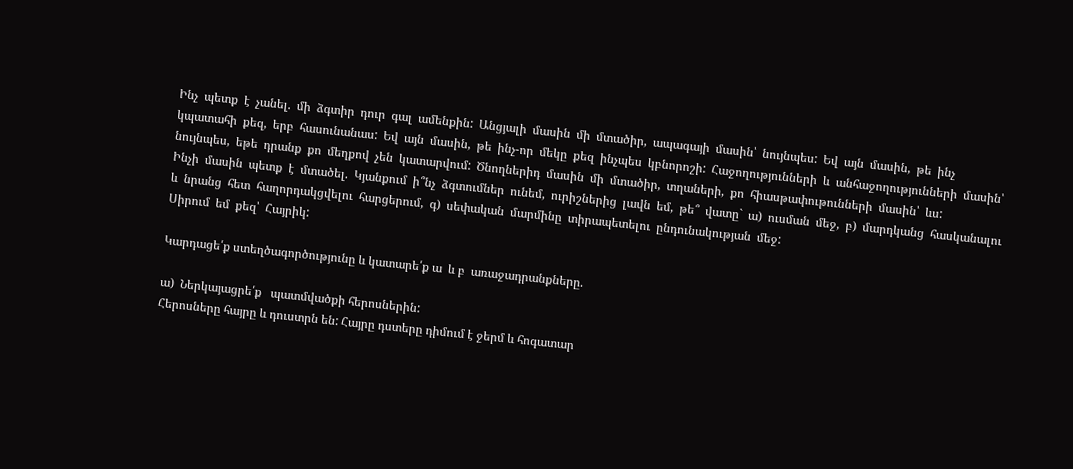Ինչ  պետք  է  չանել.  մի  ձգտիր  դուր  գալ  ամենքին:  Անցյալի  մասին  մի  մտածիր,  ապագայի  մասին՝  նույնպես:  Եվ  այն  մասին,  թե  ինչ  կպատահի  քեզ,  երբ  հասունանաս:  Եվ  այն  մասին,  թե  ինչ-որ  մեկը  քեզ  ինչպես  կբնորոշի:  Հաջողությունների  և  անհաջողությունների  մասին՝  նույնպես,  եթե  դրանք  քո  մեղքով  չեն  կատարվում:  Ծնողներիդ  մասին  մի  մտածիր,  տղաների,  քո  հիասթափութունների  մասին՝  ևս:
Ինչի  մասին  պետք  է  մտածել.  Կյանքում  ի՞նչ  ձգտումներ  ունեմ,  ուրիշներից  լավն  եմ,  թե՞  վատը`  ա)  ուսման  մեջ,  բ)  մարդկանց  հասկանալու  և  նրանց  հետ  հաղորդակցվելու  հարցերում,  գ)  սեփական  մարմինը  տիրապետելու  ընդունակության  մեջ:
Սիրում  եմ  քեզ՝  Հայրիկ:

Կարդացե՛ք ստեղծագործությունը և կատարե՛ք ա  և բ  առաջադրանքները.

ա)  Ներկայացրե՛ք   պատմվածքի հերոսներին:
Հերոսները հայրը և դուստրն են: Հայրը դստերը դիմում է ջերմ և հոգատար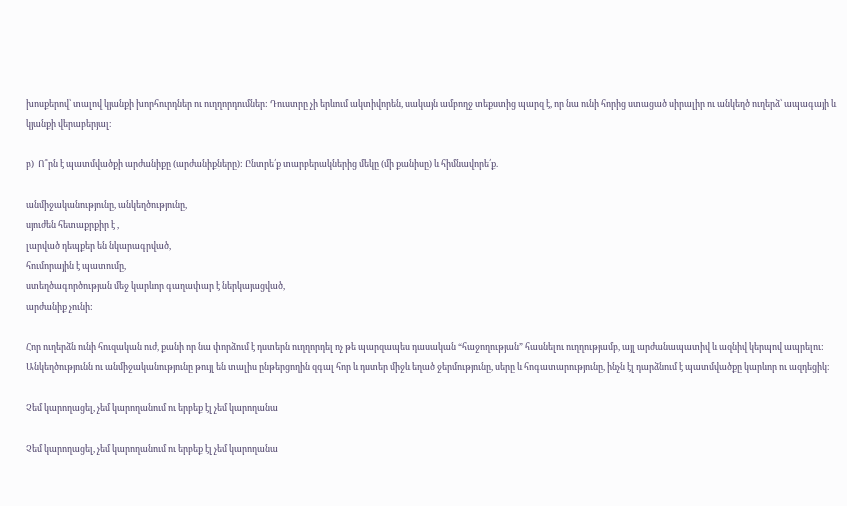խոսքերով՝ տալով կյանքի խորհուրդներ ու ուղղորդումներ: Դուստրը չի երևում ակտիվորեն, սակայն ամբողջ տեքստից պարզ է, որ նա ունի հորից ստացած սիրալիր ու անկեղծ ուղերձ՝ ապագայի և կյանքի վերաբերյալ։

բ)  Ո՞րն է պատմվածքի արժանիքը (արժանիքները): Ընտրե՛ք տարբերակներից մեկը (մի քանիսը) և հիմնավորե՛ք.

անմիջականությունը, անկեղծությունը,
սյուժեն հետաքրքիր է ,
լարված դեպքեր են նկարագրված,
հումորային է պատումը,
ստեղծագործության մեջ կարևոր գաղափար է ներկայացված,
արժանիք չունի:

Հոր ուղերձն ունի հուզական ուժ, քանի որ նա փորձում է դստերն ուղղորդել ոչ թե պարզապես դասական “հաջողության” հասնելու ուղղությամբ, այլ արժանապատիվ և ազնիվ կերպով ապրելու: Անկեղծությունն ու անմիջականությունը թույլ են տալիս ընթերցողին զգալ հոր և դստեր միջև եղած ջերմությունը, սերը և հոգատարությունը, ինչն էլ դարձնում է պատմվածքը կարևոր ու ազդեցիկ։

Չեմ կարողացել, չեմ կարողանում ու երբեք էլ չեմ կարողանա

Չեմ կարողացել, չեմ կարողանում ու երբեք էլ չեմ կարողանա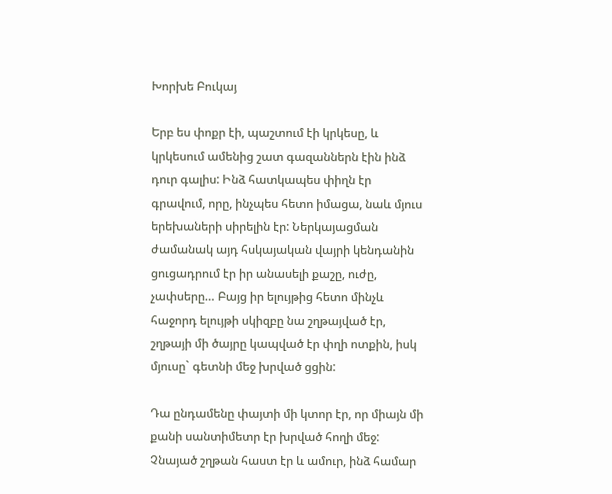Խորխե Բուկայ

Երբ ես փոքր էի, պաշտում էի կրկեսը, և կրկեսում ամենից շատ գազաններն էին ինձ դուր գալիս: Ինձ հատկապես փիղն էր գրավում, որը, ինչպես հետո իմացա, նաև մյուս երեխաների սիրելին էր: Ներկայացման ժամանակ այդ հսկայական վայրի կենդանին ցուցադրում էր իր անասելի քաշը, ուժը, չափսերը… Բայց իր ելույթից հետո մինչև հաջորդ ելույթի սկիզբը նա շղթայված էր, շղթայի մի ծայրը կապված էր փղի ոտքին, իսկ մյուսը` գետնի մեջ խրված ցցին:

Դա ընդամենը փայտի մի կտոր էր, որ միայն մի քանի սանտիմետր էր խրված հողի մեջ: Չնայած շղթան հաստ էր և ամուր, ինձ համար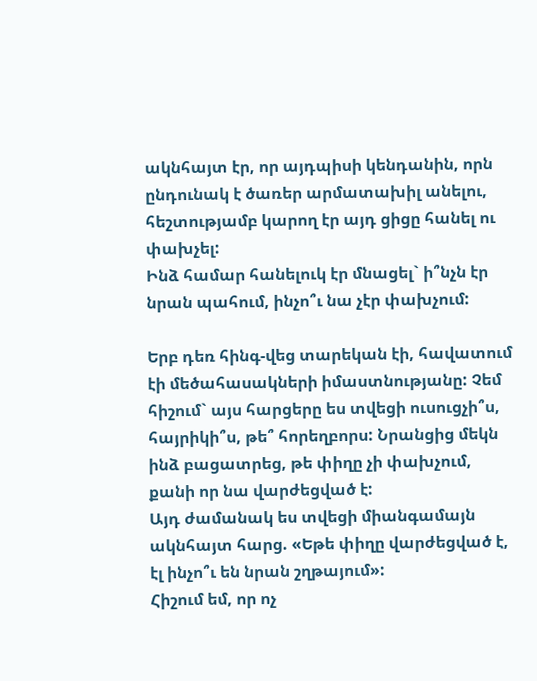ակնհայտ էր, որ այդպիսի կենդանին, որն ընդունակ է ծառեր արմատախիլ անելու, հեշտությամբ կարող էր այդ ցիցը հանել ու փախչել:
Ինձ համար հանելուկ էր մնացել` ի՞նչն էր նրան պահում, ինչո՞ւ նա չէր փախչում:

Երբ դեռ հինգ-վեց տարեկան էի, հավատում էի մեծահասակների իմաստնությանը: Չեմ հիշում` այս հարցերը ես տվեցի ուսուցչի՞ս, հայրիկի՞ս, թե՞ հորեղբորս: Նրանցից մեկն ինձ բացատրեց, թե փիղը չի փախչում, քանի որ նա վարժեցված է:
Այդ ժամանակ ես տվեցի միանգամայն ակնհայտ հարց. «Եթե փիղը վարժեցված է, էլ ինչո՞ւ են նրան շղթայում»:
Հիշում եմ, որ ոչ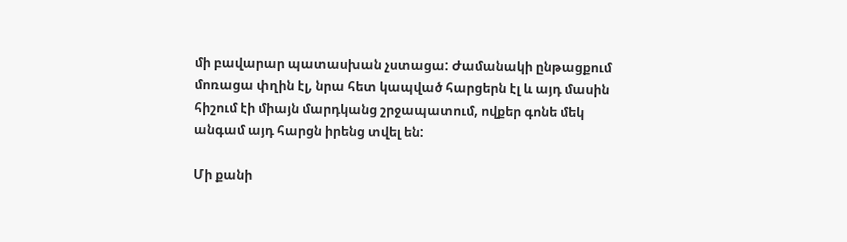մի բավարար պատասխան չստացա: Ժամանակի ընթացքում մոռացա փղին էլ, նրա հետ կապված հարցերն էլ և այդ մասին հիշում էի միայն մարդկանց շրջապատում, ովքեր գոնե մեկ անգամ այդ հարցն իրենց տվել են:

Մի քանի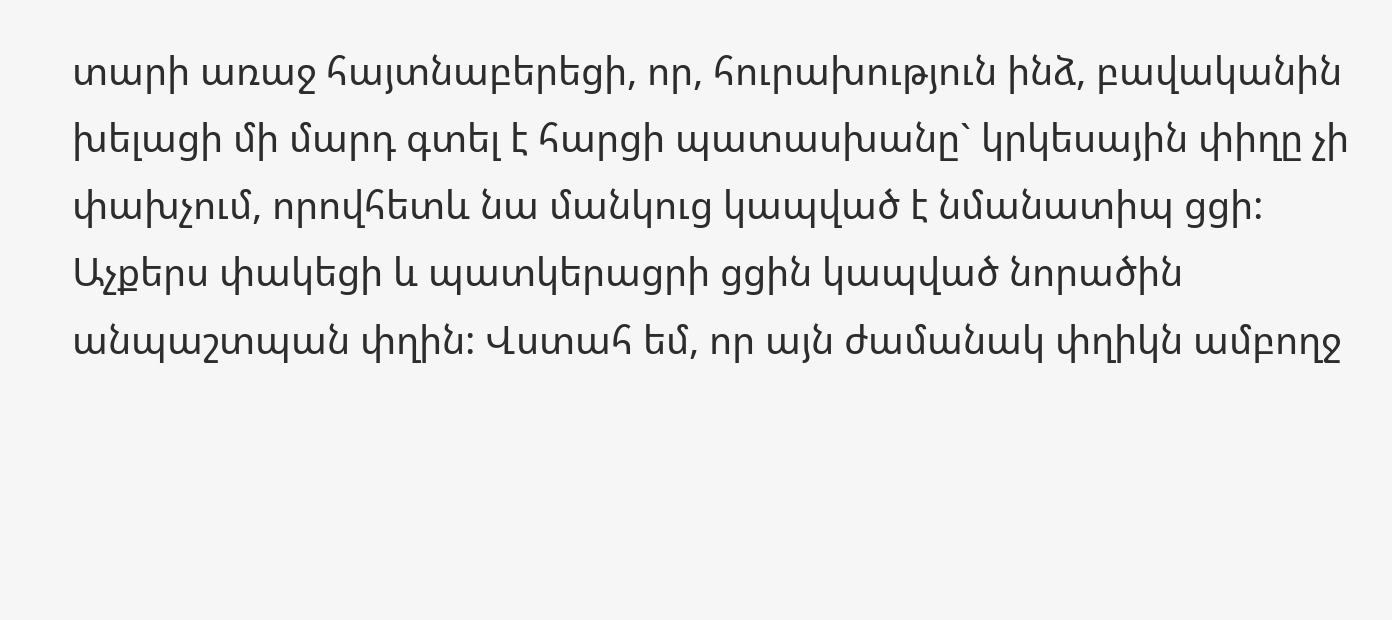տարի առաջ հայտնաբերեցի, որ, հուրախություն ինձ, բավականին խելացի մի մարդ գտել է հարցի պատասխանը` կրկեսային փիղը չի փախչում, որովհետև նա մանկուց կապված է նմանատիպ ցցի:
Աչքերս փակեցի և պատկերացրի ցցին կապված նորածին անպաշտպան փղին: Վստահ եմ, որ այն ժամանակ փղիկն ամբողջ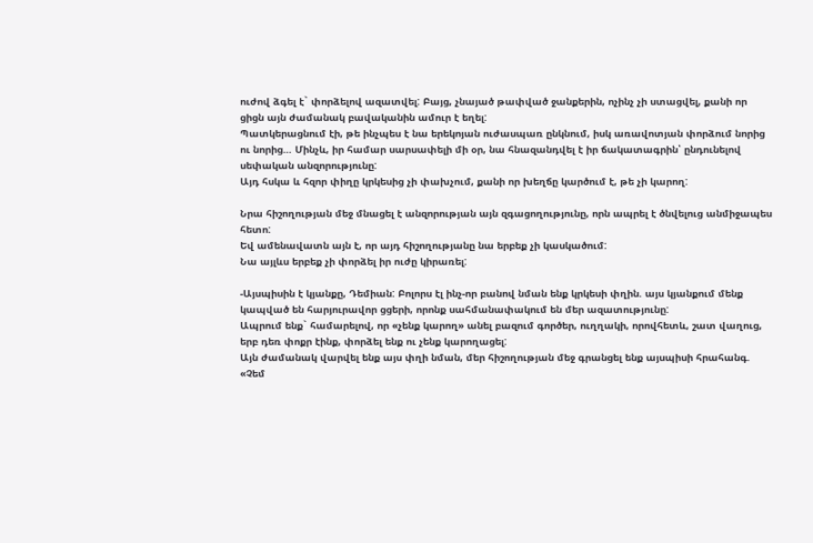ուժով ձգել է` փորձելով ազատվել: Բայց, չնայած թափված ջանքերին, ոչինչ չի ստացվել, քանի որ ցիցն այն ժամանակ բավականին ամուր է եղել:
Պատկերացնում էի, թե ինչպես է նա երեկոյան ուժասպառ ընկնում, իսկ առավոտյան փորձում նորից ու նորից… Մինչև, իր համար սարսափելի մի օր, նա հնազանդվել է իր ճակատագրին՝ ընդունելով սեփական անզորությունը:
Այդ հսկա և հզոր փիղը կրկեսից չի փախչում, քանի որ խեղճը կարծում է, թե չի կարող:

Նրա հիշողության մեջ մնացել է անզորության այն զգացողությունը, որն ապրել է ծնվելուց անմիջապես հետո:
Եվ ամենավատն այն է, որ այդ հիշողությանը նա երբեք չի կասկածում:
Նա այլևս երբեք չի փորձել իր ուժը կիրառել:

-Այսպիսին է կյանքը, Դեմիան: Բոլորս էլ ինչ-որ բանով նման ենք կրկեսի փղին. այս կյանքում մենք կապված են հարյուրավոր ցցերի, որոնք սահմանափակում են մեր ազատությունը:
Ապրում ենք` համարելով, որ «չենք կարող» անել բազում գործեր, ուղղակի, որովհետև, շատ վաղուց, երբ դեռ փոքր էինք, փորձել ենք ու չենք կարողացել:
Այն ժամանակ վարվել ենք այս փղի նման, մեր հիշողության մեջ գրանցել ենք այսպիսի հրահանգ. «Չեմ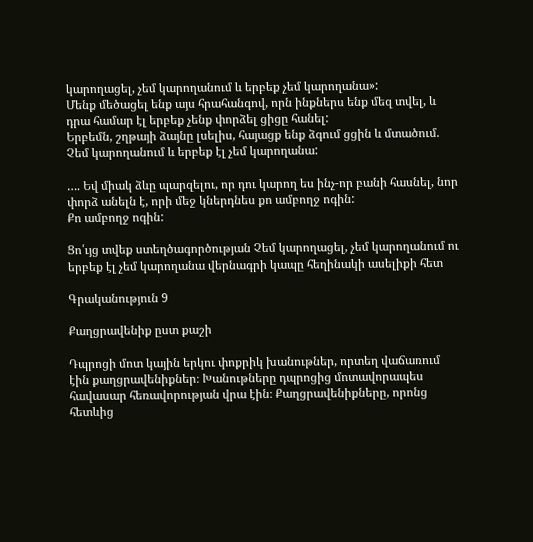կարողացել, չեմ կարողանում և երբեք չեմ կարողանա»:
Մենք մեծացել ենք այս հրահանգով, որն ինքներս ենք մեզ տվել, և դրա համար էլ երբեք չենք փորձել ցիցը հանել:
Երբեմն, շղթայի ձայնը լսելիս, հայացք ենք ձգում ցցին և մտածում.
Չեմ կարողանում և երբեք էլ չեմ կարողանա:

…. Եվ միակ ձևը պարզելու, որ դու կարող ես ինչ-որ բանի հասնել, նոր փորձ անելն է, որի մեջ կներդնես քո ամբողջ ոգին:
Քո ամբողջ ոգին:

Ցո՛ւյց տվեք ստեղծագործության Չեմ կարողացել, չեմ կարողանում ու երբեք էլ չեմ կարողանա վերնագրի կապը հեղինակի ասելիքի հետ

Գրականություն 9

Քաղցրավենիք ըստ քաշի

Դպրոցի մոտ կային երկու փոքրիկ խանութներ, որտեղ վաճառում էին քաղցրավենիքներ։ Խանութները դպրոցից մոտավորապես հավասար հեռավորության վրա էին։ Քաղցրավենիքները, որոնց հետևից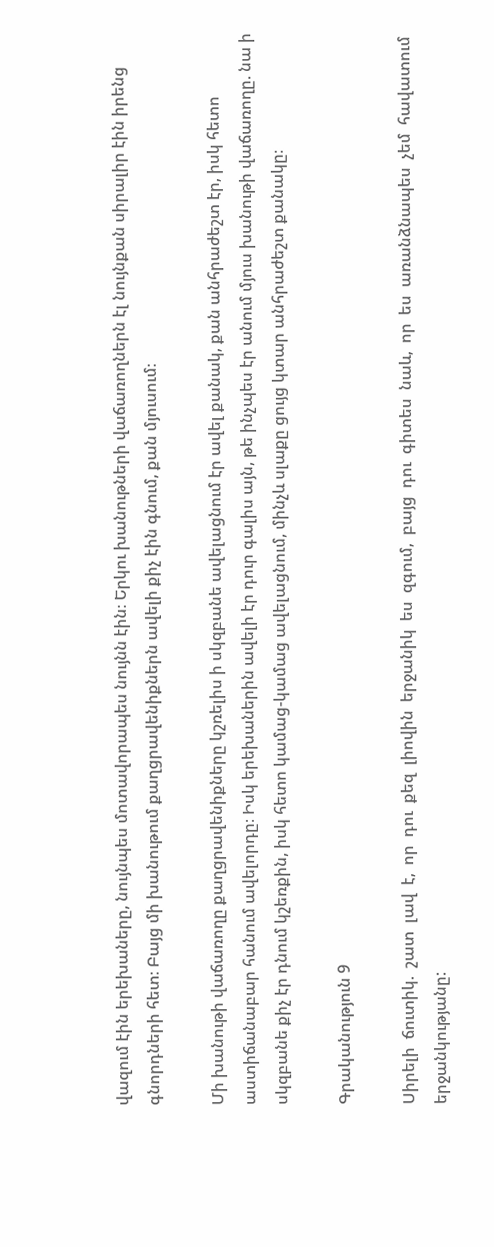վազում էին երեխաները, նույնպես մոտավորապես նույնն էին։ Երկու խանութների վաճառողներն էլ նույնքան սիրալիր էին իրենց գնորդների հետ։ Բայց մի խանութում քաղցրավենիքներն ավելի քիչ էին գնում, քան մյուսում։

Մի խանութի վաճառողը քաղցրավենիքները կշռելիս ի սկզբանե ավելացնում էր ավել քանակ, քան անհրաժեշտ էր, իսկ հետո աստիճանաբար հանում ավելորդը։ Իսկ երեխաներին ավելի էր դուր գալիս այն, թե ինչպես էր անում մյուս խանութի վաճառողը. նա ի սկզբանե քիչ էր դնում կշեռքին, իսկ հետո կամաց-կամաց ավելացնում, մինչև սլաքը ցույց կտար անհրաժեշտ քանակը։

Գրականություն 9

Սիրելի  ճուտիկ.  շատ  լավ  է,  որ  դու  քեզ  լիովին  երջանիկ  ես  զգում,  բայց  դու  գիտես  նաև,  որ  ես  առանձնապես  չեմ  հավատում  երջանկությանը: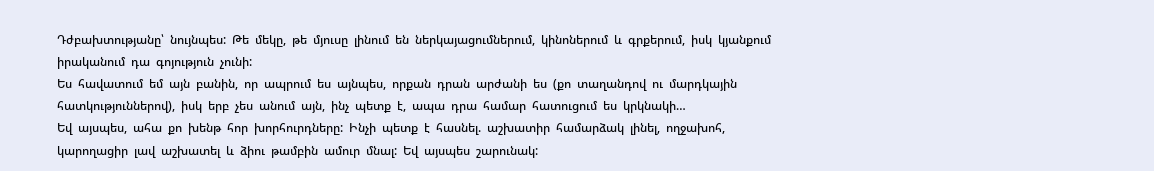Դժբախտությանը՝  նույնպես:  Թե  մեկը,  թե  մյուսը  լինում  են  ներկայացումներում,  կինոներում  և  գրքերում,  իսկ  կյանքում  իրականում  դա  գոյություն  չունի:
Ես  հավատում  եմ  այն  բանին,  որ  ապրում  ես  այնպես,  որքան  դրան  արժանի  ես  (քո  տաղանդով  ու  մարդկային  հատկություններով),  իսկ  երբ  չես  անում  այն,  ինչ  պետք  է,  ապա  դրա  համար  հատուցում  ես  կրկնակի…
Եվ  այսպես,  ահա  քո  խենթ  հոր  խորհուրդները:  Ինչի  պետք  է  հասնել.  աշխատիր  համարձակ  լինել,  ողջախոհ,  կարողացիր  լավ  աշխատել  և  ձիու  թամբին  ամուր  մնալ:  Եվ  այսպես  շարունակ: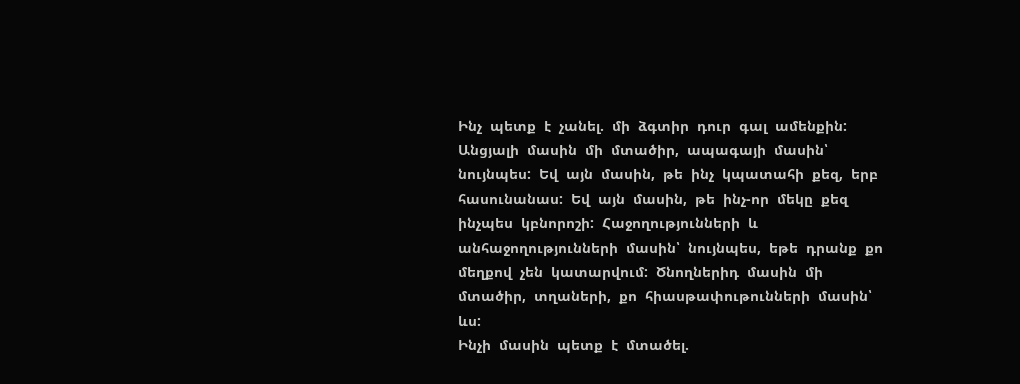Ինչ  պետք  է  չանել.  մի  ձգտիր  դուր  գալ  ամենքին:  Անցյալի  մասին  մի  մտածիր,  ապագայի  մասին՝  նույնպես:  Եվ  այն  մասին,  թե  ինչ  կպատահի  քեզ,  երբ  հասունանաս:  Եվ  այն  մասին,  թե  ինչ-որ  մեկը  քեզ  ինչպես  կբնորոշի:  Հաջողությունների  և  անհաջողությունների  մասին՝  նույնպես,  եթե  դրանք  քո  մեղքով  չեն  կատարվում:  Ծնողներիդ  մասին  մի  մտածիր,  տղաների,  քո  հիասթափութունների  մասին՝  ևս:
Ինչի  մասին  պետք  է  մտածել.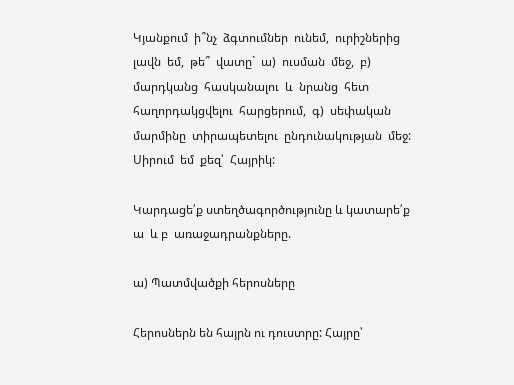Կյանքում  ի՞նչ  ձգտումներ  ունեմ,  ուրիշներից  լավն  եմ,  թե՞  վատը`  ա)  ուսման  մեջ,  բ)  մարդկանց  հասկանալու  և  նրանց  հետ  հաղորդակցվելու  հարցերում,  գ)  սեփական  մարմինը  տիրապետելու  ընդունակության  մեջ:
Սիրում  եմ  քեզ՝  Հայրիկ:

Կարդացե՛ք ստեղծագործությունը և կատարե՛ք ա  և բ  առաջադրանքները.

ա) Պատմվածքի հերոսները

Հերոսներն են հայրն ու դուստրը: Հայրը՝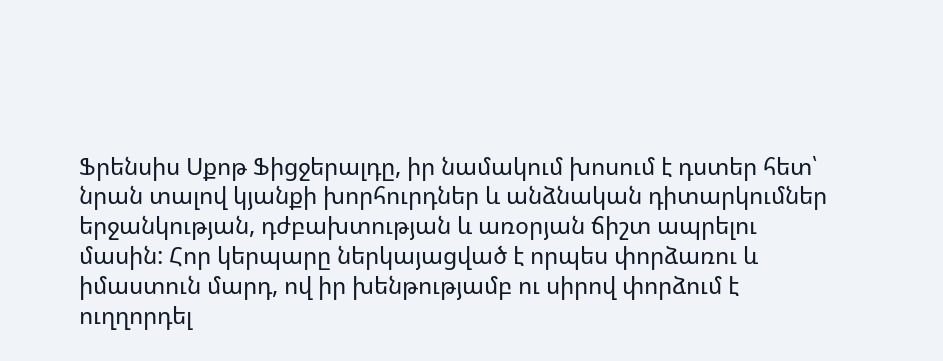Ֆրենսիս Սքոթ Ֆիցջերալդը, իր նամակում խոսում է դստեր հետ՝ նրան տալով կյանքի խորհուրդներ և անձնական դիտարկումներ երջանկության, դժբախտության և առօրյան ճիշտ ապրելու մասին: Հոր կերպարը ներկայացված է որպես փորձառու և իմաստուն մարդ, ով իր խենթությամբ ու սիրով փորձում է ուղղորդել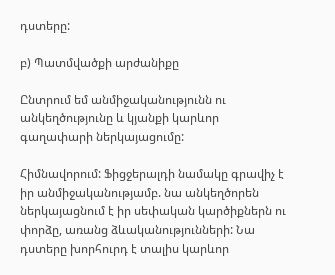դստերը:

բ) Պատմվածքի արժանիքը

Ընտրում եմ անմիջականությունն ու անկեղծությունը և կյանքի կարևոր գաղափարի ներկայացումը:

Հիմնավորում: Ֆիցջերալդի նամակը գրավիչ է իր անմիջականությամբ. նա անկեղծորեն ներկայացնում է իր սեփական կարծիքներն ու փորձը, առանց ձևականությունների: Նա դստերը խորհուրդ է տալիս կարևոր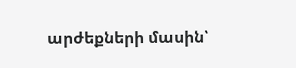արժեքների մասին՝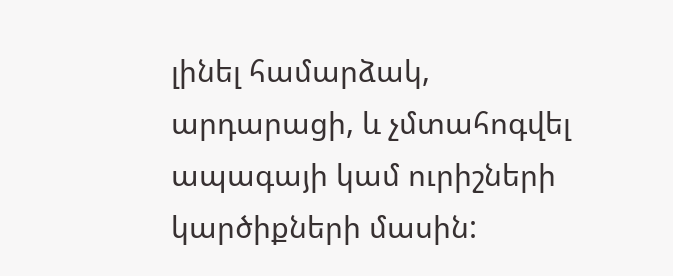լինել համարձակ, արդարացի, և չմտահոգվել ապագայի կամ ուրիշների կարծիքների մասին: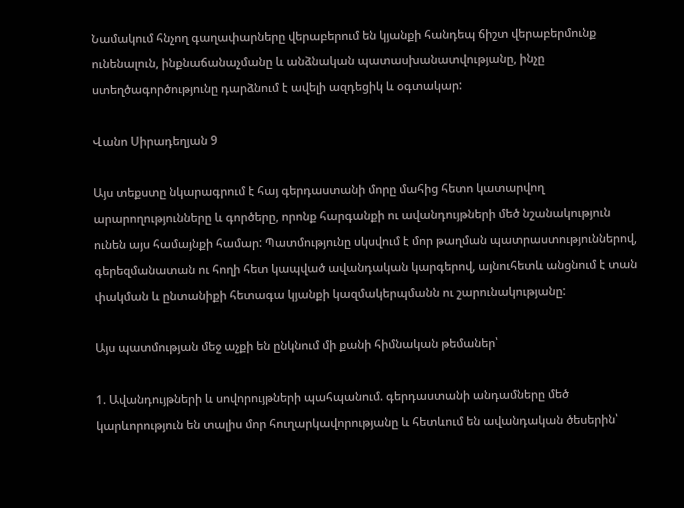Նամակում հնչող գաղափարները վերաբերում են կյանքի հանդեպ ճիշտ վերաբերմունք ունենալուն, ինքնաճանաչմանը և անձնական պատասխանատվությանը, ինչը ստեղծագործությունը դարձնում է ավելի ազդեցիկ և օգտակար:

Վանո Սիրադեղյան 9

Այս տեքստը նկարագրում է հայ գերդաստանի մորը մահից հետո կատարվող արարողությունները և գործերը, որոնք հարգանքի ու ավանդույթների մեծ նշանակություն ունեն այս համայնքի համար: Պատմությունը սկսվում է մոր թաղման պատրաստություններով, գերեզմանատան ու հողի հետ կապված ավանդական կարգերով, այնուհետև անցնում է տան փակման և ընտանիքի հետագա կյանքի կազմակերպմանն ու շարունակությանը:

Այս պատմության մեջ աչքի են ընկնում մի քանի հիմնական թեմաներ՝

1. Ավանդույթների և սովորույթների պահպանում. գերդաստանի անդամները մեծ կարևորություն են տալիս մոր հուղարկավորությանը և հետևում են ավանդական ծեսերին՝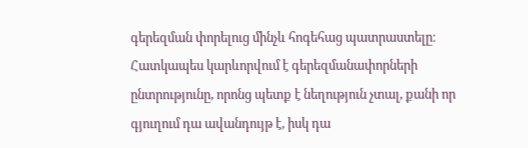գերեզման փորելուց մինչև հոգեհաց պատրաստելը։ Հատկապես կարևորվում է գերեզմանափորների ընտրությունը, որոնց պետք է նեղություն չտալ, քանի որ գյուղում դա ավանդույթ է, իսկ դա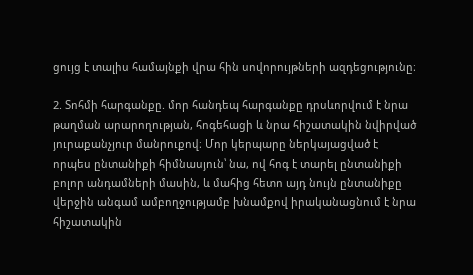ցույց է տալիս համայնքի վրա հին սովորույթների ազդեցությունը։

2. Տոհմի հարգանքը. մոր հանդեպ հարգանքը դրսևորվում է նրա թաղման արարողության, հոգեհացի և նրա հիշատակին նվիրված յուրաքանչյուր մանրուքով։ Մոր կերպարը ներկայացված է որպես ընտանիքի հիմնասյուն՝ նա, ով հոգ է տարել ընտանիքի բոլոր անդամների մասին, և մահից հետո այդ նույն ընտանիքը վերջին անգամ ամբողջությամբ խնամքով իրականացնում է նրա հիշատակին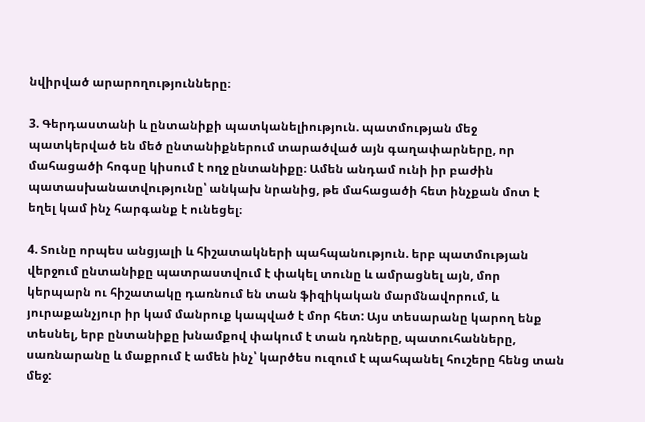նվիրված արարողությունները։

3. Գերդաստանի և ընտանիքի պատկանելիություն. պատմության մեջ պատկերված են մեծ ընտանիքներում տարածված այն գաղափարները, որ մահացածի հոգսը կիսում է ողջ ընտանիքը։ Ամեն անդամ ունի իր բաժին պատասխանատվությունը՝ անկախ նրանից, թե մահացածի հետ ինչքան մոտ է եղել կամ ինչ հարգանք է ունեցել։

4. Տունը որպես անցյալի և հիշատակների պահպանություն. երբ պատմության վերջում ընտանիքը պատրաստվում է փակել տունը և ամրացնել այն, մոր կերպարն ու հիշատակը դառնում են տան ֆիզիկական մարմնավորում, և յուրաքանչյուր իր կամ մանրուք կապված է մոր հետ: Այս տեսարանը կարող ենք տեսնել, երբ ընտանիքը խնամքով փակում է տան դռները, պատուհանները, սառնարանը և մաքրում է ամեն ինչ՝ կարծես ուզում է պահպանել հուշերը հենց տան մեջ: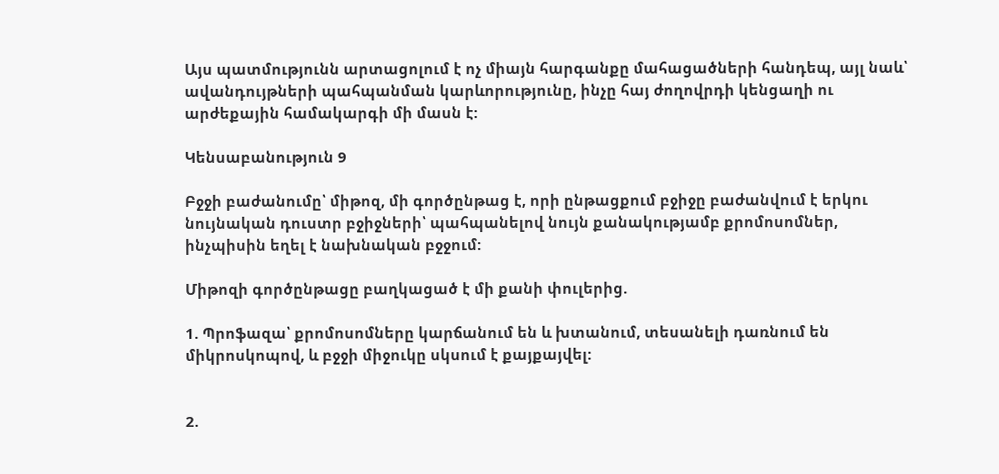Այս պատմությունն արտացոլում է ոչ միայն հարգանքը մահացածների հանդեպ, այլ նաև՝ ավանդույթների պահպանման կարևորությունը, ինչը հայ ժողովրդի կենցաղի ու արժեքային համակարգի մի մասն է:

Կենսաբանություն 9

Բջջի բաժանումը՝ միթոզ, մի գործընթաց է, որի ընթացքում բջիջը բաժանվում է երկու նույնական դուստր բջիջների՝ պահպանելով նույն քանակությամբ քրոմոսոմներ, ինչպիսին եղել է նախնական բջջում:

Միթոզի գործընթացը բաղկացած է մի քանի փուլերից.

1. Պրոֆազա՝ քրոմոսոմները կարճանում են և խտանում, տեսանելի դառնում են միկրոսկոպով, և բջջի միջուկը սկսում է քայքայվել:


2.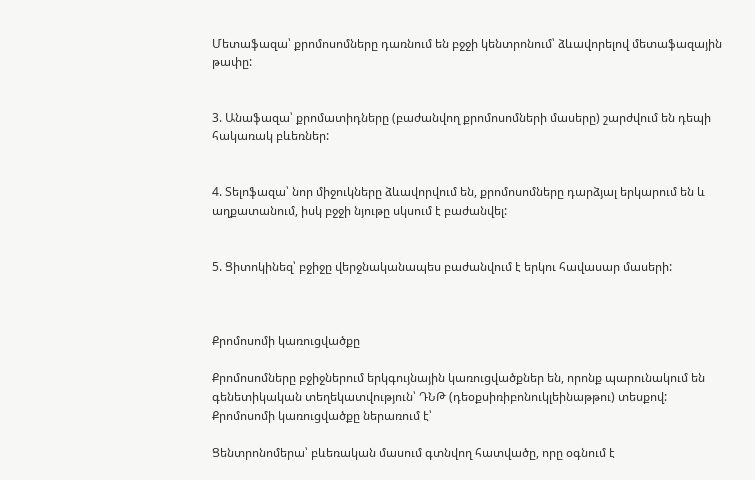Մետաֆազա՝ քրոմոսոմները դառնում են բջջի կենտրոնում՝ ձևավորելով մետաֆազային թափը:


3. Անաֆազա՝ քրոմատիդները (բաժանվող քրոմոսոմների մասերը) շարժվում են դեպի հակառակ բևեռներ:


4. Տելոֆազա՝ նոր միջուկները ձևավորվում են, քրոմոսոմները դարձյալ երկարում են և աղքատանում, իսկ բջջի նյութը սկսում է բաժանվել:


5. Ցիտոկինեզ՝ բջիջը վերջնականապես բաժանվում է երկու հավասար մասերի:



Քրոմոսոմի կառուցվածքը

Քրոմոսոմները բջիջներում երկգույնային կառուցվածքներ են, որոնք պարունակում են գենետիկական տեղեկատվություն՝ ԴՆԹ (դեօքսիռիբոնուկլեինաթթու) տեսքով:
Քրոմոսոմի կառուցվածքը ներառում է՝

Ցենտրոնոմերա՝ բևեռական մասում գտնվող հատվածը, որը օգնում է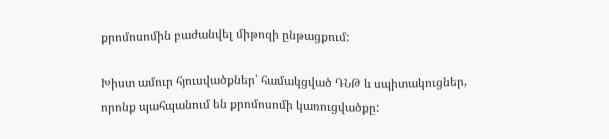քրոմոսոմին բաժանվել միթոզի ընթացքում:

Խիստ ամուր հյուսվածքներ՝ համակցված ԴՆԹ և սպիտակուցներ, որոնք պահպանում են քրոմոսոմի կառուցվածքը: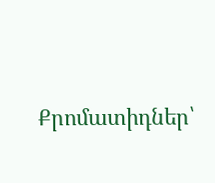Քրոմատիդներ՝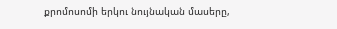քրոմոսոմի երկու նույնական մասերը,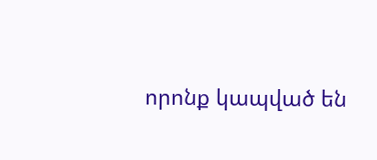որոնք կապված են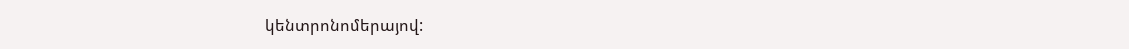կենտրոնոմերայով: